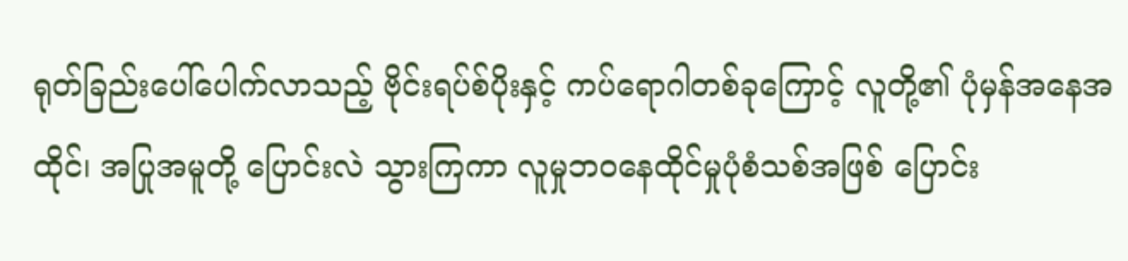ရုတ်ခြည်းပေါ်ပေါက်လာသည့် ဗိုင်းရပ်စ်ပိုးနှင့် ကပ်ရောဂါတစ်ခုကြောင့် လူတို့၏ ပုံမှန်အနေအထိုင်၊ အပြုအမူတို့ ပြောင်းလဲ သွားကြကာ လူမှုဘဝနေထိုင်မှုပုံစံသစ်အဖြစ် ပြောင်း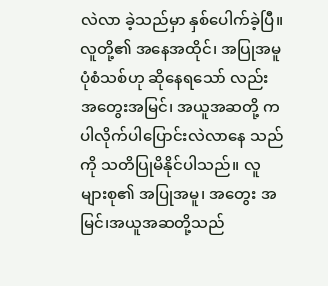လဲလာ ခဲ့သည်မှာ နှစ်ပေါက်ခဲ့ပြီ။
လူတို့၏ အနေအထိုင်၊ အပြုအမူ ပုံစံသစ်ဟု ဆိုနေရသော် လည်း အတွေးအမြင်၊ အယူအဆတို့ ကပါလိုက်ပါပြောင်းလဲလာနေ သည်ကို သတိပြုမိနိုင်ပါသည်။ လူများစု၏ အပြုအမူ၊ အတွေး အမြင်၊အယူအဆတို့သည်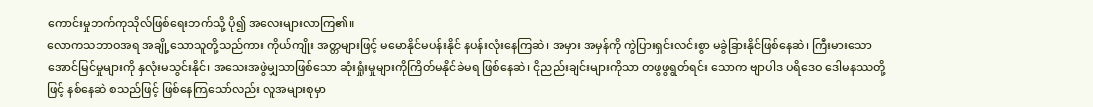ကောင်းမှုဘက်ကုသိုလ်ဖြစ်ရေးဘက်သို့ ပို၍ အလေးများလာကြ၏။
လောကသဘာဝအရ အချို့သောသူတို့သည်ကား ကိုယ်ကျိုး အတ္တများဖြင့် မမောနိုင်မပန်းနိုင် နပန်းလုံးနေကြဆဲ၊ အမှား အမှန်ကို ကွဲပြားရှင်းလင်းစွာ မခွဲခြားနိုင်ဖြစ်နေဆဲ၊ ကြီးမားသော အောင်မြင်မှုများကို နှလုံးမသွင်းနိုင်၊ အသေးအဖွဲမျှသာဖြစ်သော ဆုံးရှုံးမှုများကိုကြိတ်မနိုင်ခဲမရ ဖြစ်နေဆဲ၊ ငိုညည်းချင်းများကိုသာ တဖွဖွရွတ်ရင်း သောက ဗျာပါဒ ပရိဒေဝ ဒေါမနဿတို့ဖြင့် နစ်နေဆဲ စသည်ဖြင့် ဖြစ်နေကြသော်လည်း လူအများစုမှာ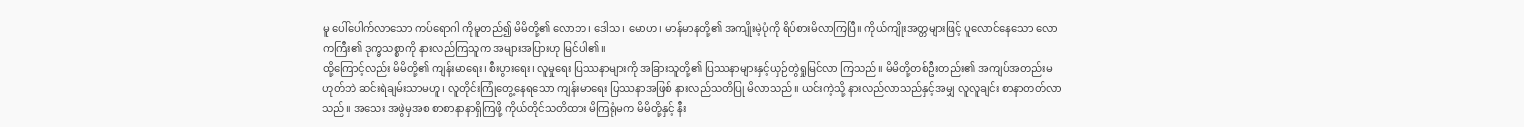မူ ပေါ်ပေါက်လာသော ကပ်ရောဂါ ကိုမူတည်၍ မိမိတို့၏ လောဘ၊ ဒေါသ၊ မောဟ၊ မာန်မာနတို့၏ အကျိုးမဲ့ပုံကို ရိပ်စားမိလာကြပြီ။ ကိုယ်ကျိုးအတ္တများဖြင့် ပူလောင်နေသော လောကကြီး၏ ဒုက္ခသစ္စာကို နားလည်ကြသူက အများအပြားဟု မြင်ပါ၏။
ထို့ကြောင့်လည်း မိမိတို့၏ ကျန်းမာရေး၊ စီးပွားရေး၊ လူမှုရေး ပြဿနာများကို အခြားသူတို့၏ ပြဿနာများနှင့်ယှဉ်တွဲရှုမြင်လာ ကြသည်။ မိမိတို့တစ်ဦးတည်း၏ အကျပ်အတည်းမဟုတ်ဘဲ ဆင်းရဲချမ်းသာမဟူ၊ လူတိုင်းကြုံတွေ့နေရသော ကျန်းမာရေး ပြဿနာအဖြစ် နားလည်သတိပြု မိလာသည်။ ယင်းကဲ့သို့ နားလည်လာသည်နှင့်အမျှ လူလူချင်း စာနာတတ်လာသည်။ အသေး အဖွဲမှအစ စာစာနာနာရှိကြဖို့ ကိုယ်တိုင်သတိထား မိကြရုံမက မိမိတို့နှင့် နီး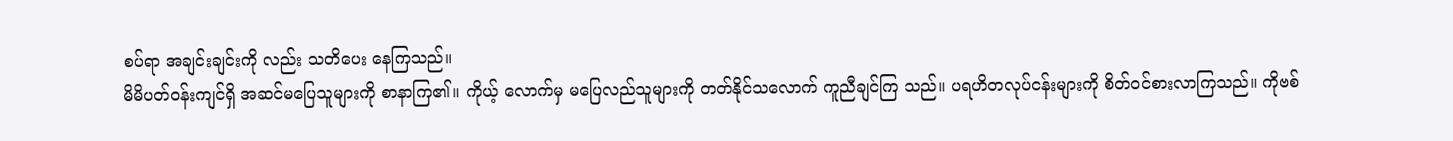စပ်ရာ အချင်းချင်းကို လည်း သတိပေး နေကြသည်။
မိမိပတ်ဝန်းကျင်ရှိ အဆင်မပြေသူများကို စာနာကြ၏။ ကိုယ့် လောက်မှ မပြေလည်သူများကို တတ်နိုင်သလောက် ကူညီချင်ကြ သည်။ ပရဟိတလုပ်ငန်းများကို စိတ်ဝင်စားလာကြသည်။ ကိုဗစ်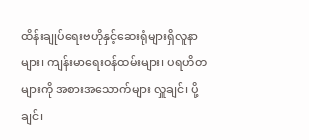ထိန်းချုပ်ရေးဗဟိုနှင့်ဆေးရုံများရှိလူနာများ၊ ကျန်းမာရေးဝန်ထမ်းများ၊ ပရဟိတများကို အစားအသောက်များ လှူချင်၊ ပို့ချင်၊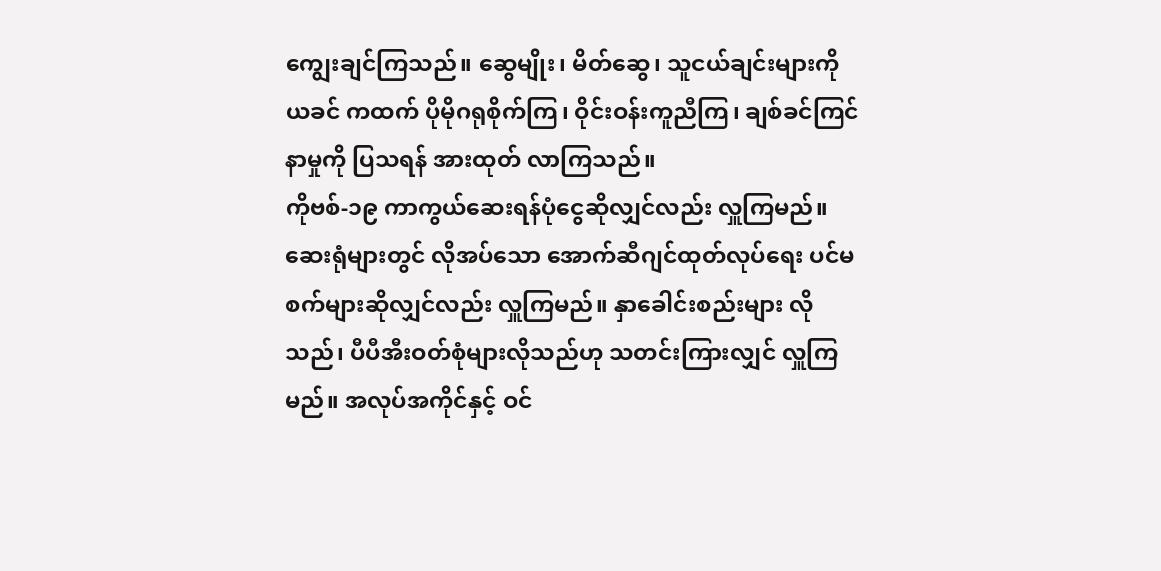ကျွေးချင်ကြသည်။ ဆွေမျိုး၊ မိတ်ဆွေ၊ သူငယ်ချင်းများကို ယခင် ကထက် ပိုမိုဂရုစိုက်ကြ၊ ဝိုင်းဝန်းကူညီကြ၊ ချစ်ခင်ကြင်နာမှုကို ပြသရန် အားထုတ် လာကြသည်။
ကိုဗစ်-၁၉ ကာကွယ်ဆေးရန်ပုံငွေဆိုလျှင်လည်း လှူကြမည်။ ဆေးရုံများတွင် လိုအပ်သော အောက်ဆီဂျင်ထုတ်လုပ်ရေး ပင်မစက်များဆိုလျှင်လည်း လှူကြမည်။ နှာခေါင်းစည်းများ လိုသည်၊ ပီပီအီးဝတ်စုံများလိုသည်ဟု သတင်းကြားလျှင် လှူကြမည်။ အလုပ်အကိုင်နှင့် ဝင်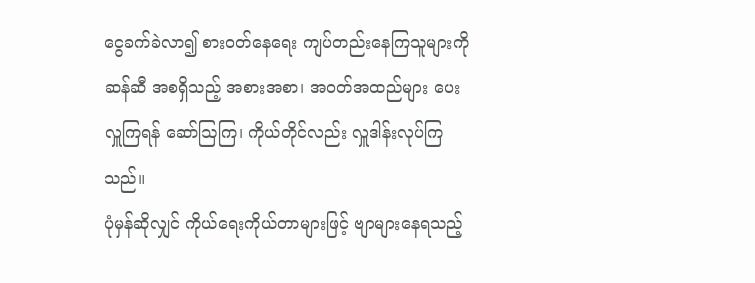ငွေခက်ခဲလာ၍ စားဝတ်နေရေး ကျပ်တည်းနေကြသူများကို ဆန်ဆီ အစရှိသည့် အစားအစာ၊ အဝတ်အထည်များ ပေးလှူကြရန် ဆော်ဩကြ၊ ကိုယ်တိုင်လည်း လှူဒါန်းလုပ်ကြသည်။
ပုံမှန်ဆိုလျှင် ကိုယ်ရေးကိုယ်တာများဖြင့် ဗျာများနေရသည့်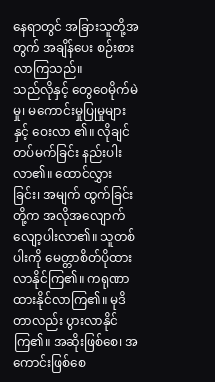နေရာတွင် အခြားသူတို့အတွက် အချိန်ပေး စဉ်းစားလာကြသည်။
သည်လိုနှင့် တွေဝေမိုက်မဲမှု၊ မကောင်းမှုပြုမှုများနှင့် ဝေးလာ ၏။ လိုချင်တပ်မက်ခြင်း နည်းပါး လာ၏။ ထောင်လွှားခြင်း၊ အမျက် ထွက်ခြင်းတို့က အလိုအလျောက် လျော့ပါးလာ၏။ သူတစ်ပါးကို မေတ္တာစိတ်ပိုထားလာနိုင်ကြ၏။ ကရုဏာထားနိုင်လာကြ၏။ မုဒိတာလည်း ပွားလာနိုင်ကြ၏။ အဆိုးဖြစ်စေ၊ အကောင်းဖြစ်စေ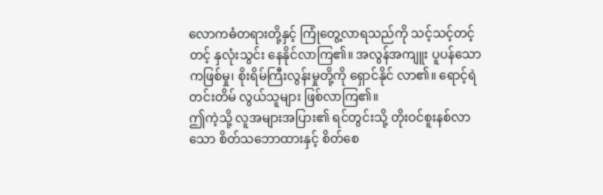လောကဓံတရားတို့နှင့် ကြုံတွေ့လာရသည်ကို သင့်သင့်တင့်တင့် နှလုံးသွင်း နေနိုင်လာကြ၏။ အလွန်အကျူး ပူပန်သောကဖြစ်မှု၊ စိုးရိမ်ကြီးလွန်းမှုတို့ကို ရှောင်နိုင် လာ၏။ ရောင့်ရဲတင်းတိမ် လွယ်သူများ ဖြစ်လာကြ၏။
ဤကဲ့သို့ လူအများအပြား၏ ရင်တွင်းသို့ တိုးဝင်စူးနစ်လာ သော စိတ်သဘောထားနှင့် စိတ်စေ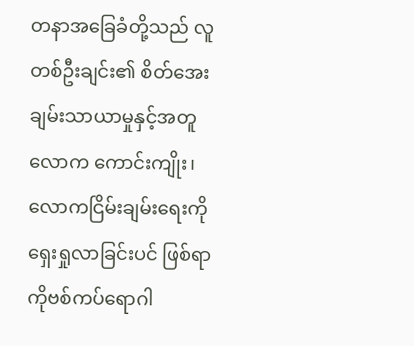တနာအခြေခံတို့သည် လူတစ်ဦးချင်း၏ စိတ်အေးချမ်းသာယာမှုနှင့်အတူ လောက ကောင်းကျိုး၊ လောကငြိမ်းချမ်းရေးကို ရှေးရှုလာခြင်းပင် ဖြစ်ရာ ကိုဗစ်ကပ်ရောဂါ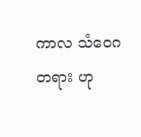ကာလ သံဝေဂ တရား ဟု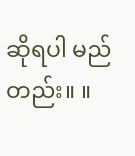ဆိုရပါ မည်တည်း။ ။